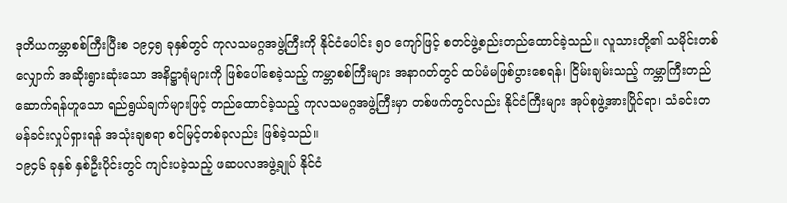ဒုတိယကမ္ဘာစစ်ကြီးပြီးစ ၁၉၄၅ ခုနှစ်တွင် ကုလသမဂ္ဂအဖွဲ့ကြီးကို နိုင်ငံပေါင်း ၅၀ ကျော်ဖြင့် စတင်ဖွဲ့စည်းတည်ထောင်ခဲ့သည်။ လူသားတို့၏ သမိုင်းတစ်လျှောက် အဆိုးရွားဆုံးသော အနိဋ္ဌာရုံများကို ဖြစ်ပေါ်စေခဲ့သည့် ကမ္ဘာစစ်ကြီးများ အနာဂတ်တွင် ထပ်မံမဖြစ်ပွားစေရန်၊ ငြိမ်းချမ်းသည့် ကမ္ဘာကြီးတည်ဆောက်ရန်ဟူသော ရည်ရွယ်ချက်များဖြင့် တည်ထောင်ခဲ့သည့် ကုလသမဂ္ဂအဖွဲ့ကြီးမှာ တစ်ဖက်တွင်လည်း နိုင်ငံကြီးများ အုပ်စုဖွဲ့အားပြိုင်ရာ၊ သံခင်းတမန်ခင်းလှုပ်ရှားရန် အသုံးချစရာ စင်မြင့်တစ်ခုလည်း ဖြစ်ခဲ့သည်။
၁၉၄၆ ခုနှစ် နှစ်ဦးပိုင်းတွင် ကျင်းပခဲ့သည့် ဖဆပလအဖွဲ့ချုပ် နိုင်ငံ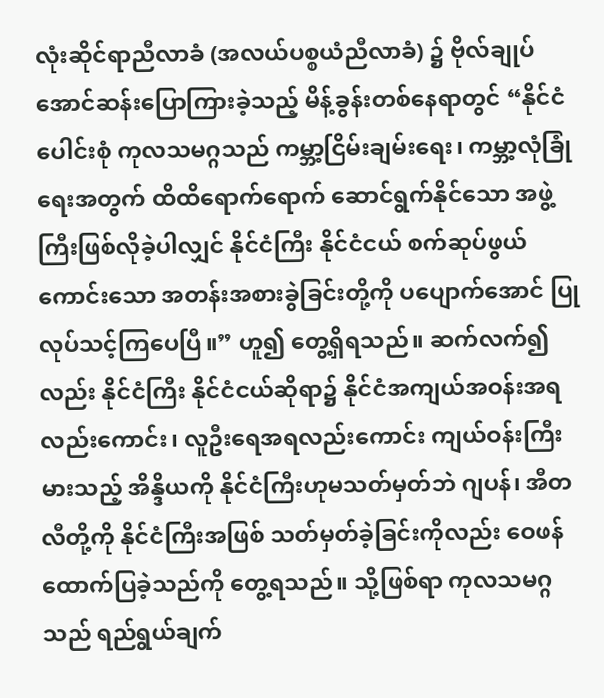လုံးဆိုင်ရာညီလာခံ (အလယ်ပစ္စယံညီလာခံ) ၌ ဗိုလ်ချုပ်အောင်ဆန်းပြောကြားခဲ့သည့် မိန့်ခွန်းတစ်နေရာတွင် “နိုင်ငံပေါင်းစုံ ကုလသမဂ္ဂသည် ကမ္ဘာ့ငြိမ်းချမ်းရေး၊ ကမ္ဘာ့လုံခြုံရေးအတွက် ထိထိရောက်ရောက် ဆောင်ရွက်နိုင်သော အဖွဲ့ကြီးဖြစ်လိုခဲ့ပါလျှင် နိုင်ငံကြီး နိုင်ငံငယ် စက်ဆုပ်ဖွယ်ကောင်းသော အတန်းအစားခွဲခြင်းတို့ကို ပပျောက်အောင် ပြုလုပ်သင့်ကြပေပြီ။” ဟူ၍ တွေ့ရှိရသည်။ ဆက်လက်၍လည်း နိုင်ငံကြီး နိုင်ငံငယ်ဆိုရာ၌ နိုင်ငံအကျယ်အဝန်းအရလည်းကောင်း၊ လူဦးရေအရလည်းကောင်း ကျယ်ဝန်းကြီးမားသည့် အိန္ဒိယကို နိုင်ငံကြီးဟုမသတ်မှတ်ဘဲ ဂျပန်၊ အီတလီတို့ကို နိုင်ငံကြီးအဖြစ် သတ်မှတ်ခဲ့ခြင်းကိုလည်း ဝေဖန်ထောက်ပြခဲ့သည်ကို တွေ့ရသည်။ သို့ဖြစ်ရာ ကုလသမဂ္ဂသည် ရည်ရွယ်ချက်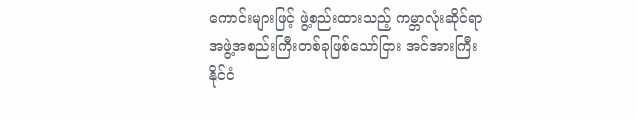ကောင်းများဖြင့် ဖွဲ့စည်းထားသည့် ကမ္ဘာလုံးဆိုင်ရာ အဖွဲ့အစည်းကြီးတစ်ခုဖြစ်သော်ငြား အင်အားကြီးနိုင်ငံ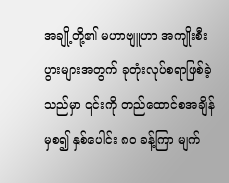အချို့တို့၏ မဟာဗျူဟာ အကျိုးစီးပွားများအတွက် ခုတုံးလုပ်စရာဖြစ်ခဲ့သည်မှာ ၎င်းကို တည်ထောင်စအချိန်မှစ၍ နှစ်ပေါင်း ၈၀ ခန့်ကြာ မျက်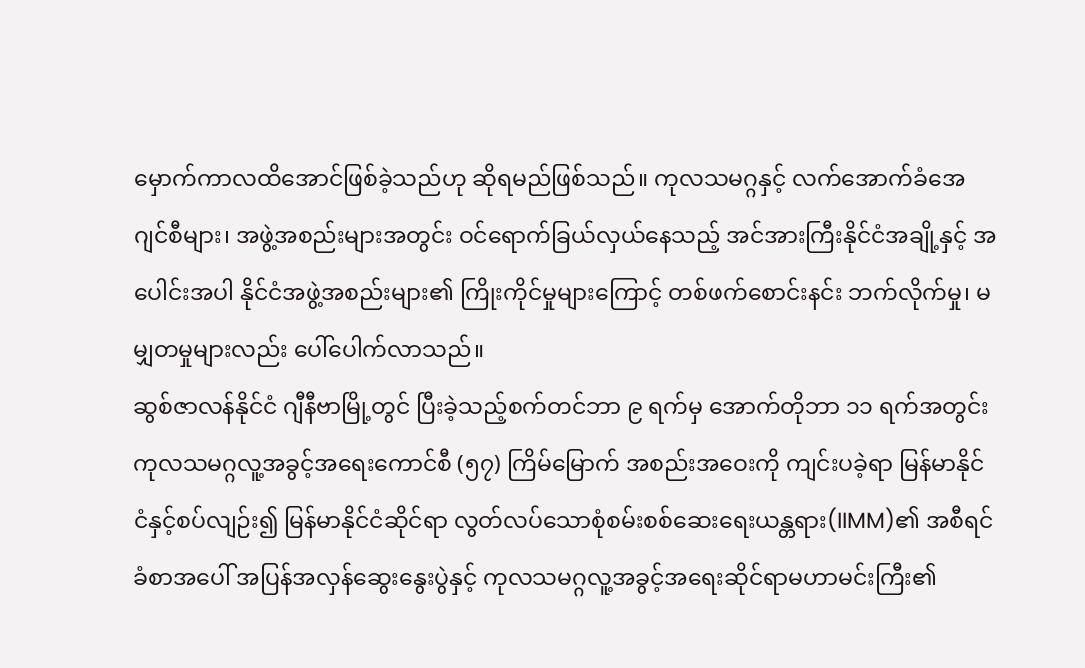မှောက်ကာလထိအောင်ဖြစ်ခဲ့သည်ဟု ဆိုရမည်ဖြစ်သည်။ ကုလသမဂ္ဂနှင့် လက်အောက်ခံအေဂျင်စီများ၊ အဖွဲ့အစည်းများအတွင်း ဝင်ရောက်ခြယ်လှယ်နေသည့် အင်အားကြီးနိုင်ငံအချို့နှင့် အပေါင်းအပါ နိုင်ငံအဖွဲ့အစည်းများ၏ ကြိုးကိုင်မှုများကြောင့် တစ်ဖက်စောင်းနင်း ဘက်လိုက်မှု၊ မမျှတမှုများလည်း ပေါ်ပေါက်လာသည်။
ဆွစ်ဇာလန်နိုင်ငံ ဂျီနီဗာမြို့တွင် ပြီးခဲ့သည့်စက်တင်ဘာ ၉ ရက်မှ အောက်တိုဘာ ၁၁ ရက်အတွင်း ကုလသမဂ္ဂလူ့အခွင့်အရေးကောင်စီ (၅၇) ကြိမ်မြောက် အစည်းအဝေးကို ကျင်းပခဲ့ရာ မြန်မာနိုင်ငံနှင့်စပ်လျဉ်း၍ မြန်မာနိုင်ငံဆိုင်ရာ လွတ်လပ်သောစုံစမ်းစစ်ဆေးရေးယန္တရား(IIMM)၏ အစီရင်ခံစာအပေါ် အပြန်အလှန်ဆွေးနွေးပွဲနှင့် ကုလသမဂ္ဂလူ့အခွင့်အရေးဆိုင်ရာမဟာမင်းကြီး၏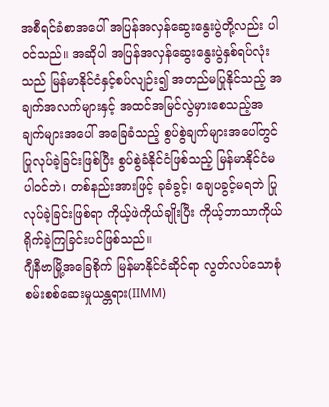အစီရင်ခံစာအပေါ် အပြန်အလှန်ဆွေးနွေးပွဲတို့လည်း ပါဝင်သည်။ အဆိုပါ အပြန်အလှန်ဆွေးနွေးပွဲနှစ်ရပ်လုံးသည် မြန်မာနိုင်ငံနှင့်စပ်လျဉ်း၍ အတည်မပြုနိုင်သည့် အချက်အလက်များနှင့် အထင်အမြင်လွဲမှားစေသည့်အချက်များအပေါ် အခြေခံသည့် စွပ်စွဲချက်များအပေါ်တွင် ပြုလုပ်ခဲ့ခြင်းဖြစ်ပြီး စွပ်စွဲခံနိုင်ငံဖြစ်သည့် မြန်မာနိုင်ငံမပါဝင်ဘဲ၊ တစ်နည်းအားဖြင့် ခုခံခွင့်၊ ချေပခွင့်မရဘဲ ပြုလုပ်ခဲ့ခြင်းဖြစ်ရာ ကိုယ့်ဖဲကိုယ်ချိုးပြီး ကိုယ့်ဘာသာကိုယ် ရိုက်ခဲ့ကြခြင်းပင်ဖြစ်သည်။
ဂျီနီဗာမြို့အခြေစိုက် မြန်မာနိုင်ငံဆိုင်ရာ လွတ်လပ်သောစုံစမ်းစစ်ဆေးမှုယန္တရား(IIMM)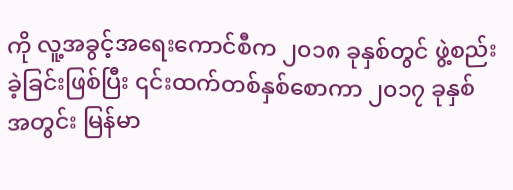ကို လူ့အခွင့်အရေးကောင်စီက ၂၀၁၈ ခုနှစ်တွင် ဖွဲ့စည်းခဲ့ခြင်းဖြစ်ပြီး ၎င်းထက်တစ်နှစ်စောကာ ၂၀၁၇ ခုနှစ်အတွင်း မြန်မာ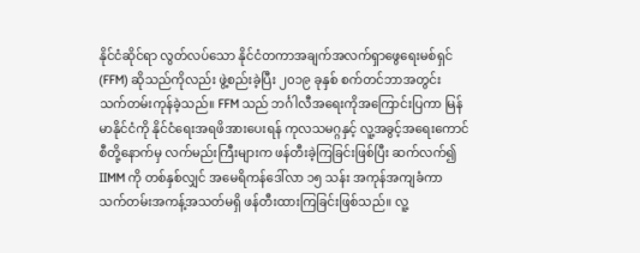နိုင်ငံဆိုင်ရာ လွတ်လပ်သော နိုင်ငံတကာအချက်အလက်ရှာဖွေရေးမစ်ရှင် (FFM) ဆိုသည်ကိုလည်း ဖွဲ့စည်းခဲ့ပြီး ၂၀၁၉ ခုနှစ် စက်တင်ဘာအတွင်း သက်တမ်းကုန်ခဲ့သည်။ FFM သည် ဘင်္ဂါလီအရေးကိုအကြောင်းပြကာ မြန်မာနိုင်ငံကို နိုင်ငံရေးအရဖိအားပေးရန် ကုလသမဂ္ဂနှင့် လူ့အခွင့်အရေးကောင်စီတို့နောက်မှ လက်မည်းကြီးများက ဖန်တီးခဲ့ကြခြင်းဖြစ်ပြီး ဆက်လက်၍ IIMM ကို တစ်နှစ်လျှင် အမေရိကန်ဒေါ်လာ ၁၅ သန်း အကုန်အကျခံကာ သက်တမ်းအကန့်အသတ်မရှိ ဖန်တီးထားကြခြင်းဖြစ်သည်။ လူ့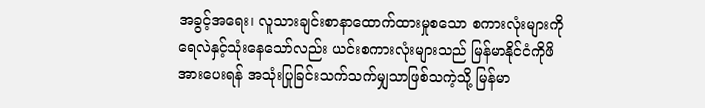အခွင့်အရေး၊ လူသားချင်းစာနာထောက်ထားမှုစသော စကားလုံးများကို ရေလဲနှင့်သုံးနေသော်လည်း ယင်းစကားလုံးများသည် မြန်မာနိုင်ငံကိုဖိအားပေးရန် အသုံးပြုခြင်းသက်သက်မျှသာဖြစ်သကဲ့သို့ မြန်မာ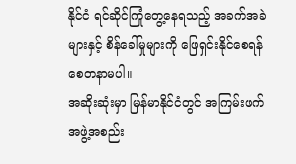နိုင်ငံ ရင်ဆိုင်ကြုံတွေ့နေရသည့် အခက်အခဲများနှင့် စိန်ခေါ်မှုများကို ဖြေရှင်းနိုင်စေရန် စေတနာမပါ။
အဆိုးဆုံးမှာ မြန်မာနိုင်ငံတွင် အကြမ်းဖက်အဖွဲ့အစည်း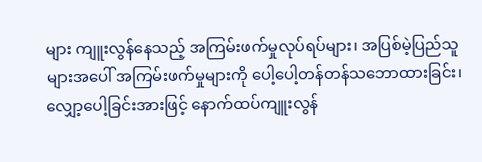များ ကျူးလွန်နေသည့် အကြမ်းဖက်မှုလုပ်ရပ်များ၊ အပြစ်မဲ့ပြည်သူများအပေါ် အကြမ်းဖက်မှုများကို ပေါ့ပေါ့တန်တန်သဘောထားခြင်း၊ လျှော့ပေါ့ခြင်းအားဖြင့် နောက်ထပ်ကျူးလွန်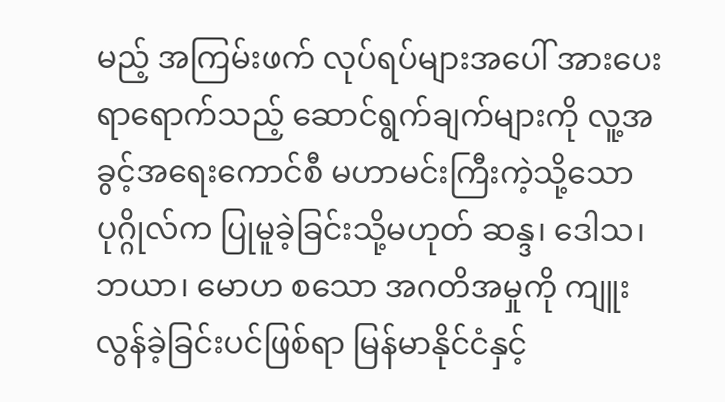မည့် အကြမ်းဖက် လုပ်ရပ်များအပေါ် အားပေးရာရောက်သည့် ဆောင်ရွက်ချက်များကို လူ့အခွင့်အရေးကောင်စီ မဟာမင်းကြီးကဲ့သို့သောပုဂ္ဂိုလ်က ပြုမူခဲ့ခြင်းသို့မဟုတ် ဆန္ဒ၊ ဒေါသ၊ ဘယာ၊ မောဟ စသော အဂတိအမှုကို ကျူးလွန်ခဲ့ခြင်းပင်ဖြစ်ရာ မြန်မာနိုင်ငံနှင့်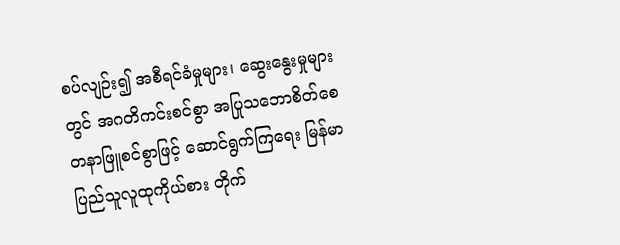စပ်လျဉ်း၍ အစီရင်ခံမှုများ၊ ဆွေးနွေးမှုများတွင် အဂတိကင်းစင်စွာ အပြုသဘောစိတ်စေတနာဖြူစင်စွာဖြင့် ဆောင်ရွက်ကြရေး မြန်မာပြည်သူလူထုကိုယ်စား တိုက်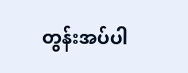တွန်းအပ်ပါ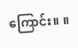ကြောင်း။ ။